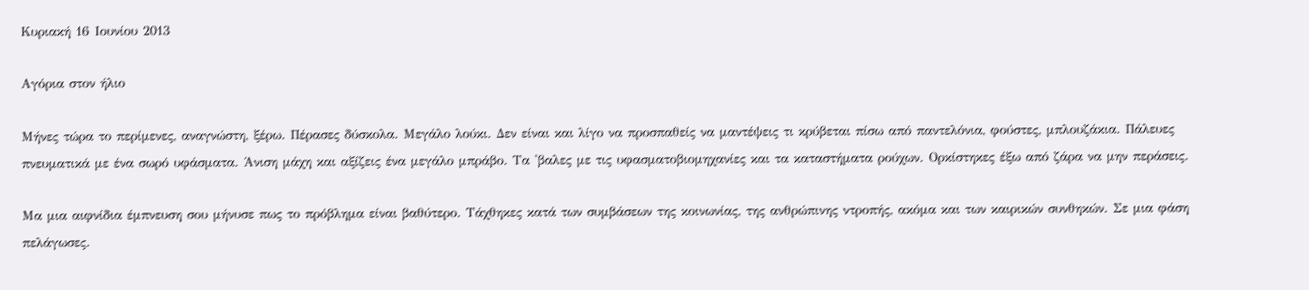Κυριακή 16 Ιουνίου 2013

Αγόρια στον ήλιο

Μήνες τώρα το περίμενες, αναγνώστη, ξέρω. Πέρασες δύσκολα. Μεγάλο λούκι. Δεν είναι και λίγο να προσπαθείς να μαντέψεις τι κρύβεται πίσω από παντελόνια, φούστες, μπλουζάκια. Πάλευες πνευματικά με ένα σωρό υφάσματα. Άνιση μάχη και αξίζεις ένα μεγάλο μπράβο. Τα 'βαλες με τις υφασματοβιομηχανίες και τα καταστήματα ρούχων. Ορκίστηκες έξω από ζάρα να μην περάσεις.

Μα μια αιφνίδια έμπνευση σου μήνυσε πως το πρόβλημα είναι βαθύτερο. Τάχθηκες κατά των συμβάσεων της κοινωνίας, της ανθρώπινης ντροπής, ακόμα και των καιρικών συνθηκών. Σε μια φάση πελάγωσες.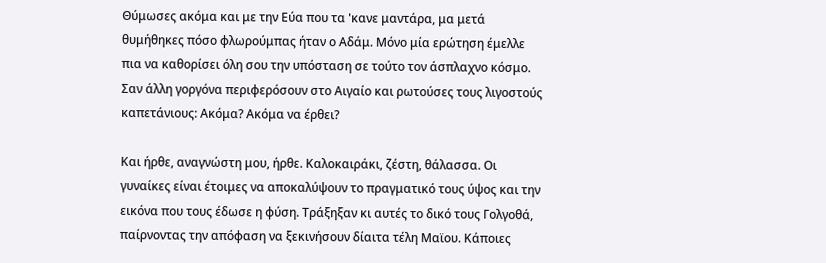Θύμωσες ακόμα και με την Εύα που τα 'κανε μαντάρα, μα μετά θυμήθηκες πόσο φλωρούμπας ήταν ο Αδάμ. Μόνο μία ερώτηση έμελλε πια να καθορίσει όλη σου την υπόσταση σε τούτο τον άσπλαχνο κόσμο. Σαν άλλη γοργόνα περιφερόσουν στο Αιγαίο και ρωτούσες τους λιγοστούς καπετάνιους: Ακόμα? Ακόμα να έρθει?

Και ήρθε, αναγνώστη μου, ήρθε. Καλοκαιράκι, ζέστη, θάλασσα. Οι γυναίκες είναι έτοιμες να αποκαλύψουν το πραγματικό τους ύψος και την εικόνα που τους έδωσε η φύση. Τράξηξαν κι αυτές το δικό τους Γολγοθά, παίρνοντας την απόφαση να ξεκινήσουν δίαιτα τέλη Μαϊου. Κάποιες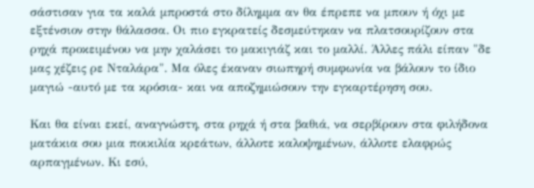σάστισαν για τα καλά μπροστά στο δίλημμα αν θα έπρεπε να μπουν ή όχι με εξτένσιον στην θάλασσα. Οι πιο εγκρατείς δεσμεύτηκαν να πλατσουρίζουν στα ρηχά προκειμένου να μην χαλάσει το μακιγιάζ και το μαλλί. Άλλες πάλι είπαν "δε μας χέζεις ρε Νταλάρα". Μα όλες έκαναν σιωπηρή συμφωνία να βάλουν το ίδιο μαγιώ -αυτό με τα κρόσια- και να αποζημιώσουν την εγκαρτέρηση σου.

Και θα είναι εκεί, αναγνώστη, στα ρηχά ή στα βαθιά, να σερβίρουν στα φιλήδονα ματάκια σου μια ποικιλία κρεάτων, άλλοτε καλοψημένων, άλλοτε ελαφρώς αρπαγμένων. Κι εσύ,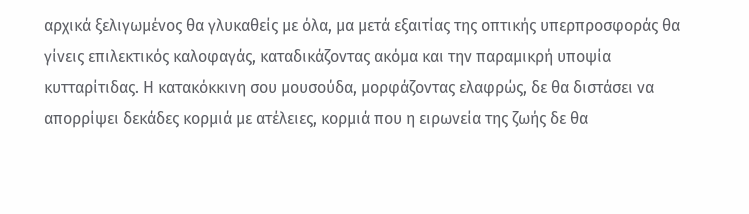αρχικά ξελιγωμένος θα γλυκαθείς με όλα, μα μετά εξαιτίας της οπτικής υπερπροσφοράς θα γίνεις επιλεκτικός καλοφαγάς, καταδικάζοντας ακόμα και την παραμικρή υποψία κυτταρίτιδας. Η κατακόκκινη σου μουσούδα, μορφάζοντας ελαφρώς, δε θα διστάσει να απορρίψει δεκάδες κορμιά με ατέλειες, κορμιά που η ειρωνεία της ζωής δε θα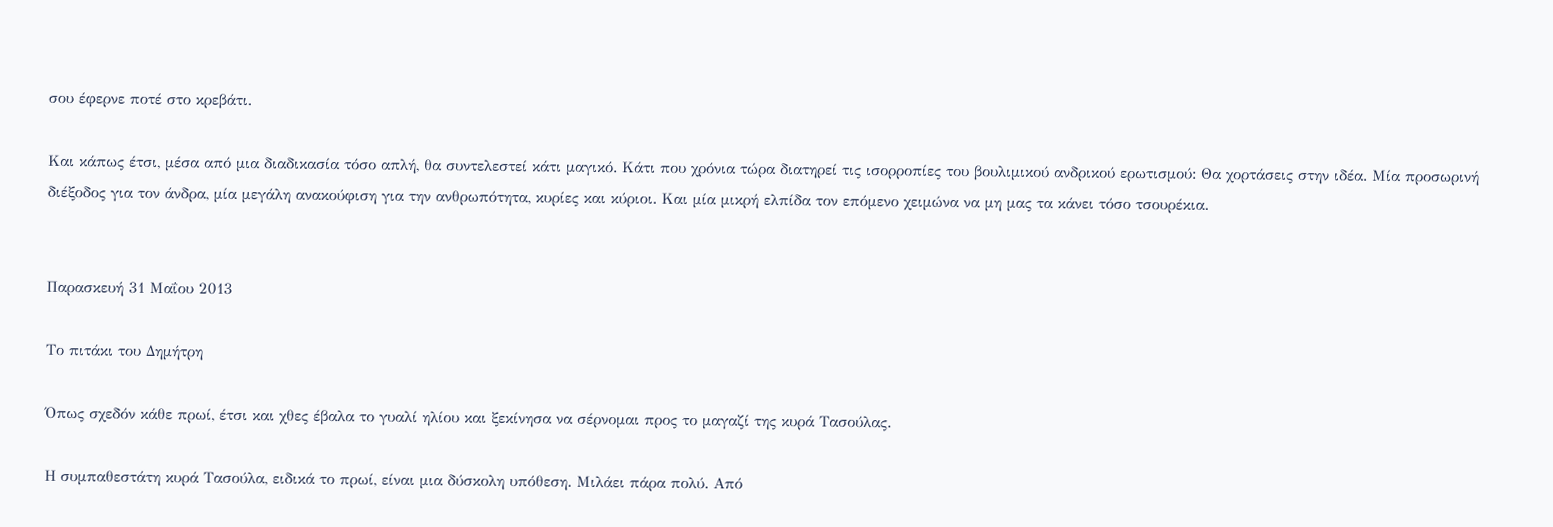σου έφερνε ποτέ στο κρεβάτι.

Και κάπως έτσι, μέσα από μια διαδικασία τόσο απλή, θα συντελεστεί κάτι μαγικό. Κάτι που χρόνια τώρα διατηρεί τις ισορροπίες του βουλιμικού ανδρικού ερωτισμού: Θα χορτάσεις στην ιδέα. Μία προσωρινή διέξοδος για τον άνδρα, μία μεγάλη ανακούφιση για την ανθρωπότητα, κυρίες και κύριοι. Και μία μικρή ελπίδα τον επόμενο χειμώνα να μη μας τα κάνει τόσο τσουρέκια.


Παρασκευή 31 Μαΐου 2013

Το πιτάκι του Δημήτρη

Όπως σχεδόν κάθε πρωί, έτσι και χθες έβαλα το γυαλί ηλίου και ξεκίνησα να σέρνομαι προς το μαγαζί της κυρά Τασούλας.

Η συμπαθεστάτη κυρά Τασούλα, ειδικά το πρωί, είναι μια δύσκολη υπόθεση. Μιλάει πάρα πολύ. Από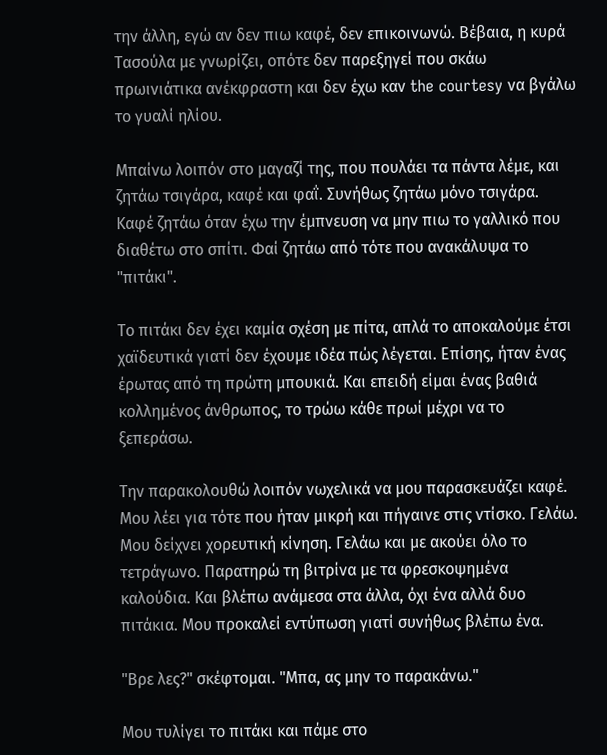την άλλη, εγώ αν δεν πιω καφέ, δεν επικοινωνώ. Βέβαια, η κυρά Τασούλα με γνωρίζει, οπότε δεν παρεξηγεί που σκάω πρωινιάτικα ανέκφραστη και δεν έχω καν the courtesy να βγάλω το γυαλί ηλίου.

Μπαίνω λοιπόν στο μαγαζί της, που πουλάει τα πάντα λέμε, και ζητάω τσιγάρα, καφέ και φαΐ. Συνήθως ζητάω μόνο τσιγάρα. Καφέ ζητάω όταν έχω την έμπνευση να μην πιω το γαλλικό που διαθέτω στο σπίτι. Φαί ζητάω από τότε που ανακάλυψα το "πιτάκι".

Το πιτάκι δεν έχει καμία σχέση με πίτα, απλά το αποκαλούμε έτσι χαϊδευτικά γιατί δεν έχουμε ιδέα πώς λέγεται. Επίσης, ήταν ένας έρωτας από τη πρώτη μπουκιά. Και επειδή είμαι ένας βαθιά κολλημένος άνθρωπος, το τρώω κάθε πρωί μέχρι να το ξεπεράσω.

Την παρακολουθώ λοιπόν νωχελικά να μου παρασκευάζει καφέ. Μου λέει για τότε που ήταν μικρή και πήγαινε στις ντίσκο. Γελάω. Μου δείχνει χορευτική κίνηση. Γελάω και με ακούει όλο το τετράγωνο. Παρατηρώ τη βιτρίνα με τα φρεσκοψημένα καλούδια. Και βλέπω ανάμεσα στα άλλα, όχι ένα αλλά δυο πιτάκια. Μου προκαλεί εντύπωση γιατί συνήθως βλέπω ένα.

"Βρε λες?" σκέφτομαι. "Μπα, ας μην το παρακάνω."

Μου τυλίγει το πιτάκι και πάμε στο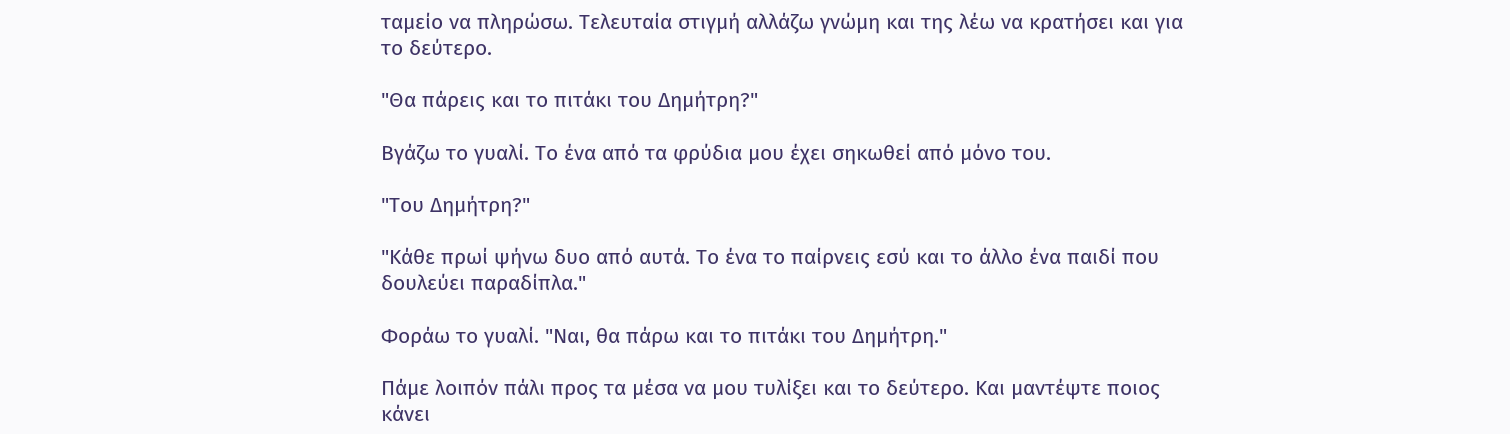ταμείο να πληρώσω. Τελευταία στιγμή αλλάζω γνώμη και της λέω να κρατήσει και για το δεύτερο.

"Θα πάρεις και το πιτάκι του Δημήτρη?"

Βγάζω το γυαλί. Το ένα από τα φρύδια μου έχει σηκωθεί από μόνο του.

"Του Δημήτρη?"

"Κάθε πρωί ψήνω δυο από αυτά. Το ένα το παίρνεις εσύ και το άλλο ένα παιδί που δουλεύει παραδίπλα."

Φοράω το γυαλί. "Ναι, θα πάρω και το πιτάκι του Δημήτρη."

Πάμε λοιπόν πάλι προς τα μέσα να μου τυλίξει και το δεύτερο. Και μαντέψτε ποιος κάνει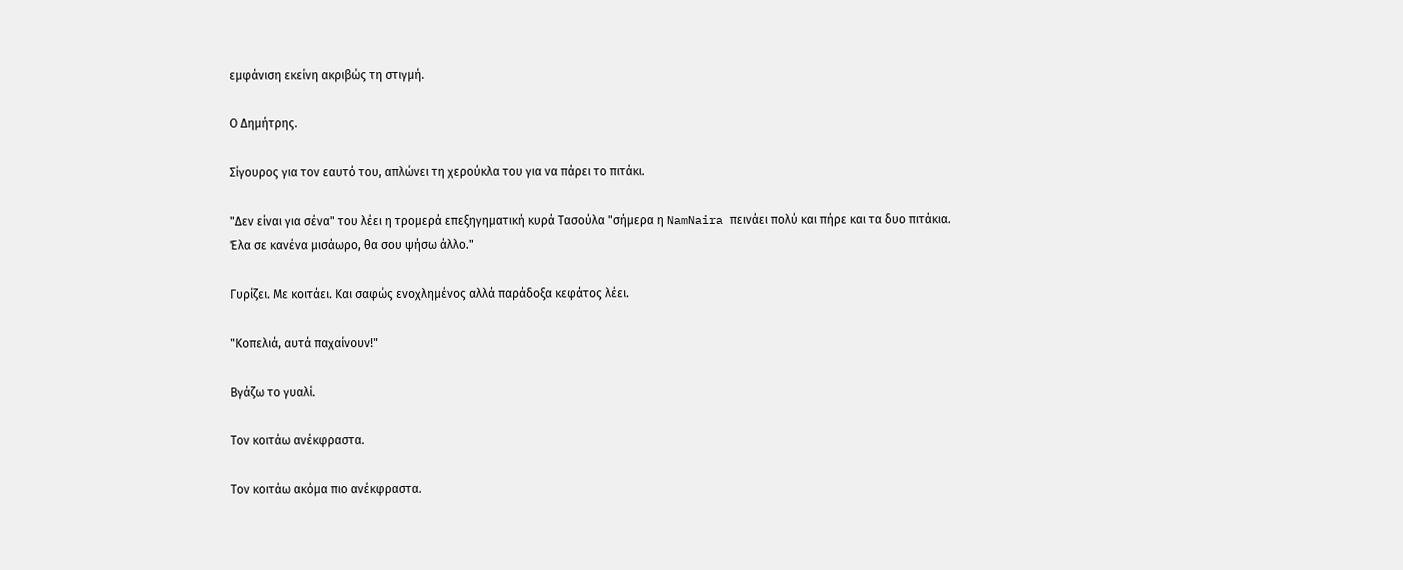εμφάνιση εκείνη ακριβώς τη στιγμή.

Ο Δημήτρης.

Σίγουρος για τον εαυτό του, απλώνει τη χερούκλα του για να πάρει το πιτάκι.

"Δεν είναι για σένα" του λέει η τρομερά επεξηγηματική κυρά Τασούλα "σήμερα η NamNaira πεινάει πολύ και πήρε και τα δυο πιτάκια. Έλα σε κανένα μισάωρο, θα σου ψήσω άλλο."

Γυρίζει. Με κοιτάει. Και σαφώς ενοχλημένος αλλά παράδοξα κεφάτος λέει.

"Κοπελιά, αυτά παχαίνουν!"

Βγάζω το γυαλί.

Τον κοιτάω ανέκφραστα.

Τον κοιτάω ακόμα πιο ανέκφραστα.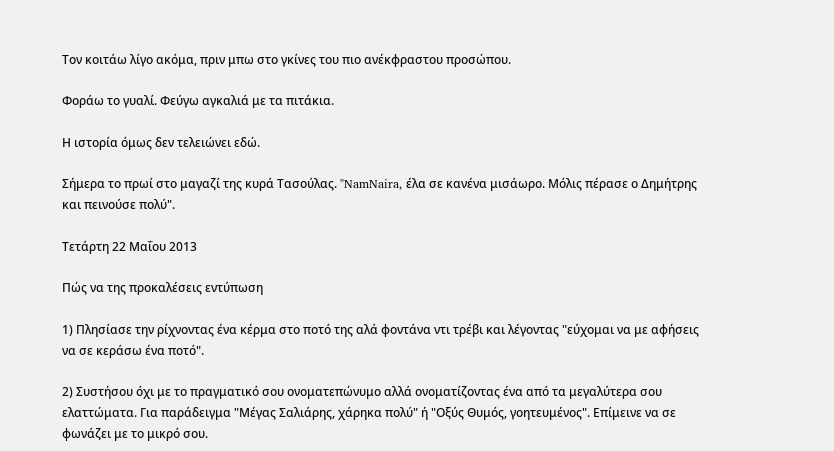Τον κοιτάω λίγο ακόμα, πριν μπω στο γκίνες του πιο ανέκφραστου προσώπου.

Φοράω το γυαλί. Φεύγω αγκαλιά με τα πιτάκια.

Η ιστορία όμως δεν τελειώνει εδώ.

Σήμερα το πρωί στο μαγαζί της κυρά Τασούλας. "NamNaira, έλα σε κανένα μισάωρο. Mόλις πέρασε ο Δημήτρης και πεινούσε πολύ".

Τετάρτη 22 Μαΐου 2013

Πώς να της προκαλέσεις εντύπωση

1) Πλησίασε την ρίχνοντας ένα κέρμα στο ποτό της αλά φοντάνα ντι τρέβι και λέγοντας "εύχομαι να με αφήσεις να σε κεράσω ένα ποτό".

2) Συστήσου όχι με το πραγματικό σου ονοματεπώνυμο αλλά ονοματίζοντας ένα από τα μεγαλύτερα σου ελαττώματα. Για παράδειγμα "Μέγας Σαλιάρης, χάρηκα πολύ" ή "Οξύς Θυμός, γοητευμένος". Επίμεινε να σε φωνάζει με το μικρό σου.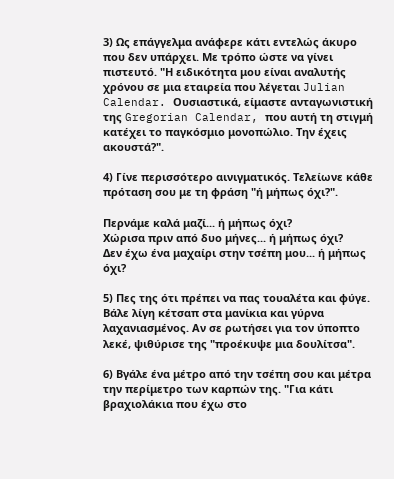3) Ως επάγγελμα ανάφερε κάτι εντελώς άκυρο που δεν υπάρχει. Με τρόπο ώστε να γίνει πιστευτό. "Η ειδικότητα μου είναι αναλυτής χρόνου σε μια εταιρεία που λέγεται Julian Calendar. Oυσιαστικά, είμαστε ανταγωνιστική της Gregorian Calendar, που αυτή τη στιγμή κατέχει το παγκόσμιο μονοπώλιο. Την έχεις ακουστά?".

4) Γίνε περισσότερο αινιγματικός. Τελείωνε κάθε πρόταση σου με τη φράση "ή μήπως όχι?".

Περνάμε καλά μαζί... ή μήπως όχι?
Χώρισα πριν από δυο μήνες... ή μήπως όχι?
Δεν έχω ένα μαχαίρι στην τσέπη μου... ή μήπως όχι?

5) Πες της ότι πρέπει να πας τουαλέτα και φύγε. Βάλε λίγη κέτσαπ στα μανίκια και γύρνα λαχανιασμένος. Αν σε ρωτήσει για τον ύποπτο λεκέ, ψιθύρισε της "προέκυψε μια δουλίτσα".

6) Βγάλε ένα μέτρο από την τσέπη σου και μέτρα την περίμετρο των καρπών της. "Για κάτι βραχιολάκια που έχω στο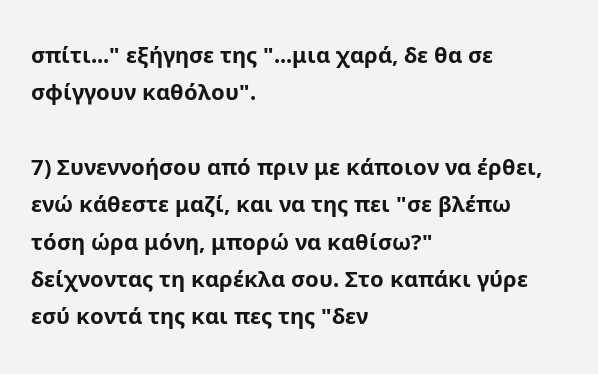σπίτι..." εξήγησε της "...μια χαρά, δε θα σε σφίγγουν καθόλου".

7) Συνεννοήσου από πριν με κάποιον να έρθει, ενώ κάθεστε μαζί, και να της πει "σε βλέπω τόση ώρα μόνη, μπορώ να καθίσω?" δείχνοντας τη καρέκλα σου. Στο καπάκι γύρε εσύ κοντά της και πες της "δεν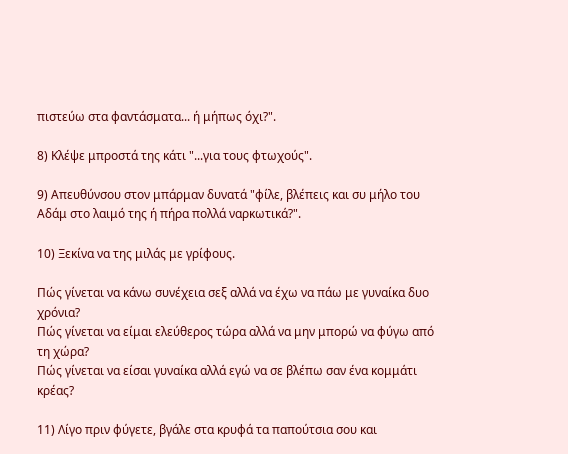πιστεύω στα φαντάσματα... ή μήπως όχι?".

8) Κλέψε μπροστά της κάτι "...για τους φτωχούς".

9) Απευθύνσου στον μπάρμαν δυνατά "φίλε, βλέπεις και συ μήλο του Αδάμ στο λαιμό της ή πήρα πολλά ναρκωτικά?".

10) Ξεκίνα να της μιλάς με γρίφους.

Πώς γίνεται να κάνω συνέχεια σεξ αλλά να έχω να πάω με γυναίκα δυο χρόνια?
Πώς γίνεται να είμαι ελεύθερος τώρα αλλά να μην μπορώ να φύγω από τη χώρα?
Πώς γίνεται να είσαι γυναίκα αλλά εγώ να σε βλέπω σαν ένα κομμάτι κρέας?

11) Λίγο πριν φύγετε, βγάλε στα κρυφά τα παπούτσια σου και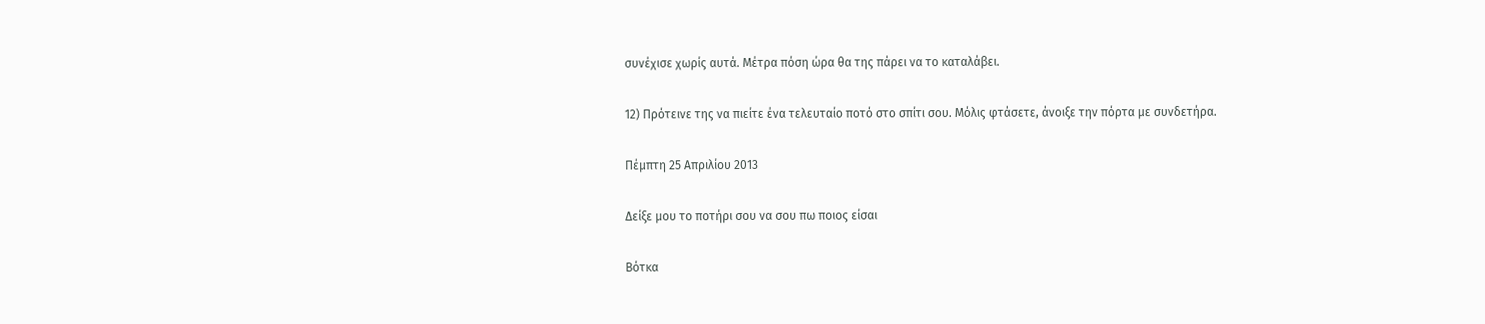συνέχισε χωρίς αυτά. Μέτρα πόση ώρα θα της πάρει να το καταλάβει.

12) Πρότεινε της να πιείτε ένα τελευταίο ποτό στο σπίτι σου. Μόλις φτάσετε, άνοιξε την πόρτα με συνδετήρα.

Πέμπτη 25 Απριλίου 2013

Δείξε μου το ποτήρι σου να σου πω ποιος είσαι

Βότκα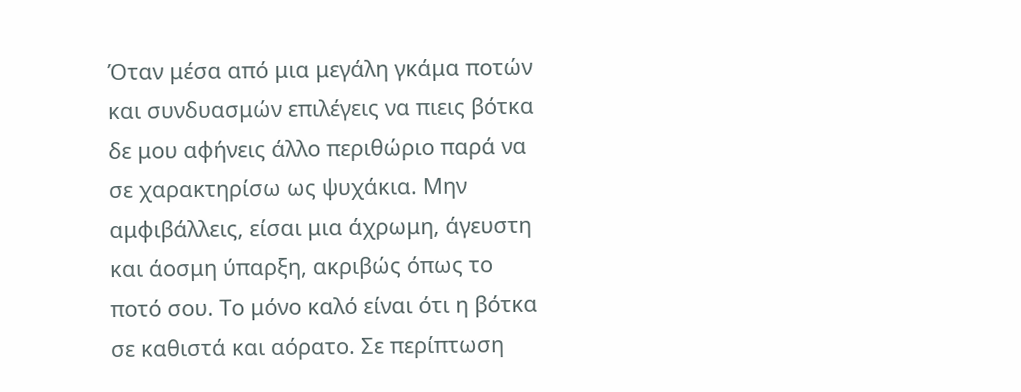Όταν μέσα από μια μεγάλη γκάμα ποτών και συνδυασμών επιλέγεις να πιεις βότκα δε μου αφήνεις άλλο περιθώριο παρά να σε χαρακτηρίσω ως ψυχάκια. Μην αμφιβάλλεις, είσαι μια άχρωμη, άγευστη και άοσμη ύπαρξη, ακριβώς όπως το ποτό σου. Το μόνο καλό είναι ότι η βότκα σε καθιστά και αόρατο. Σε περίπτωση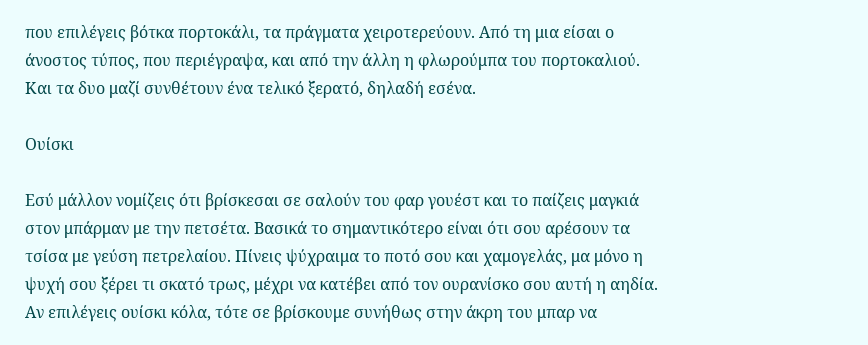που επιλέγεις βότκα πορτοκάλι, τα πράγματα χειροτερεύουν. Από τη μια είσαι ο άνοστος τύπος, που περιέγραψα, και από την άλλη η φλωρούμπα του πορτοκαλιού. Και τα δυο μαζί συνθέτουν ένα τελικό ξερατό, δηλαδή εσένα.

Ουίσκι

Εσύ μάλλον νομίζεις ότι βρίσκεσαι σε σαλούν του φαρ γουέστ και το παίζεις μαγκιά στον μπάρμαν με την πετσέτα. Βασικά το σημαντικότερο είναι ότι σου αρέσουν τα τσίσα με γεύση πετρελαίου. Πίνεις ψύχραιμα το ποτό σου και χαμογελάς, μα μόνο η ψυχή σου ξέρει τι σκατό τρως, μέχρι να κατέβει από τον ουρανίσκο σου αυτή η αηδία. Αν επιλέγεις ουίσκι κόλα, τότε σε βρίσκουμε συνήθως στην άκρη του μπαρ να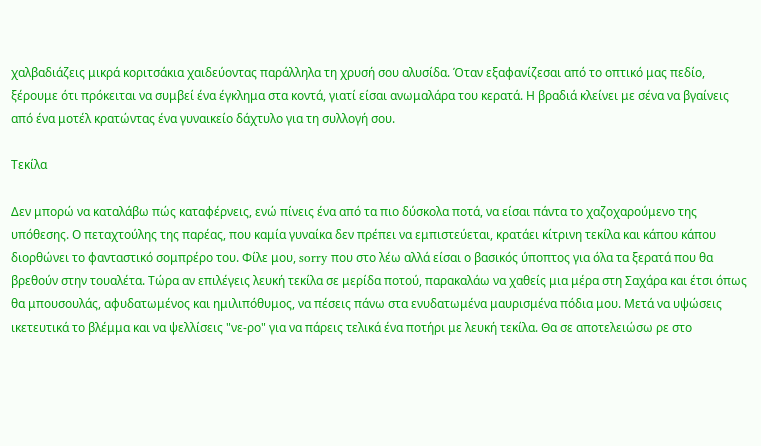χαλβαδιάζεις μικρά κοριτσάκια χαιδεύοντας παράλληλα τη χρυσή σου αλυσίδα. Όταν εξαφανίζεσαι από το οπτικό μας πεδίο, ξέρουμε ότι πρόκειται να συμβεί ένα έγκλημα στα κοντά, γιατί είσαι ανωμαλάρα του κερατά. Η βραδιά κλείνει με σένα να βγαίνεις από ένα μοτέλ κρατώντας ένα γυναικείο δάχτυλο για τη συλλογή σου.

Τεκίλα

Δεν μπορώ να καταλάβω πώς καταφέρνεις, ενώ πίνεις ένα από τα πιο δύσκολα ποτά, να είσαι πάντα το χαζοχαρούμενο της υπόθεσης. Ο πεταχτούλης της παρέας, που καμία γυναίκα δεν πρέπει να εμπιστεύεται, κρατάει κίτρινη τεκίλα και κάπου κάπου διορθώνει το φανταστικό σομπρέρο του. Φίλε μου, sorry που στο λέω αλλά είσαι ο βασικός ύποπτος για όλα τα ξερατά που θα βρεθούν στην τουαλέτα. Τώρα αν επιλέγεις λευκή τεκίλα σε μερίδα ποτού, παρακαλάω να χαθείς μια μέρα στη Σαχάρα και έτσι όπως θα μπουσουλάς, αφυδατωμένος και ημιλιπόθυμος, να πέσεις πάνω στα ενυδατωμένα μαυρισμένα πόδια μου. Μετά να υψώσεις ικετευτικά το βλέμμα και να ψελλίσεις "νε-ρο" για να πάρεις τελικά ένα ποτήρι με λευκή τεκίλα. Θα σε αποτελειώσω ρε στο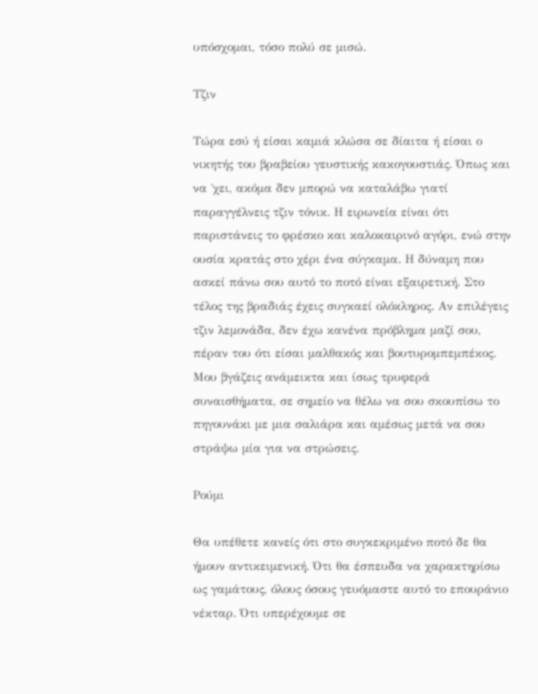υπόσχομαι, τόσο πολύ σε μισώ.

Τζιν

Τώρα εσύ ή είσαι καμιά κλώσα σε δίαιτα ή είσαι ο νικητής του βραβείου γευστικής κακογουστιάς. Όπως και να ΄χει, ακόμα δεν μπορώ να καταλάβω γιατί παραγγέλνεις τζιν τόνικ. Η ειρωνεία είναι ότι παριστάνεις το φρέσκο και καλοκαιρινό αγόρι, ενώ στην ουσία κρατάς στο χέρι ένα σύγκαμα. Η δύναμη που ασκεί πάνω σου αυτό το ποτό είναι εξαιρετική. Στο τέλος της βραδιάς έχεις συγκαεί ολόκληρος. Αν επιλέγεις τζιν λεμονάδα, δεν έχω κανένα πρόβλημα μαζί σου, πέραν του ότι είσαι μαλθακός και βουτυρομπεμπέκος. Μου βγάζεις ανάμεικτα και ίσως τρυφερά συναισθήματα, σε σημείο να θέλω να σου σκουπίσω το πηγουνάκι με μια σαλιάρα και αμέσως μετά να σου στράψω μία για να στρώσεις.

Ρούμι

Θα υπέθετε κανείς ότι στο συγκεκριμένο ποτό δε θα ήμουν αντικειμενική. Ότι θα έσπευδα να χαρακτηρίσω ως γαμάτους, όλους όσους γευόμαστε αυτό το επουράνιο νέκταρ. Ότι υπερέχουμε σε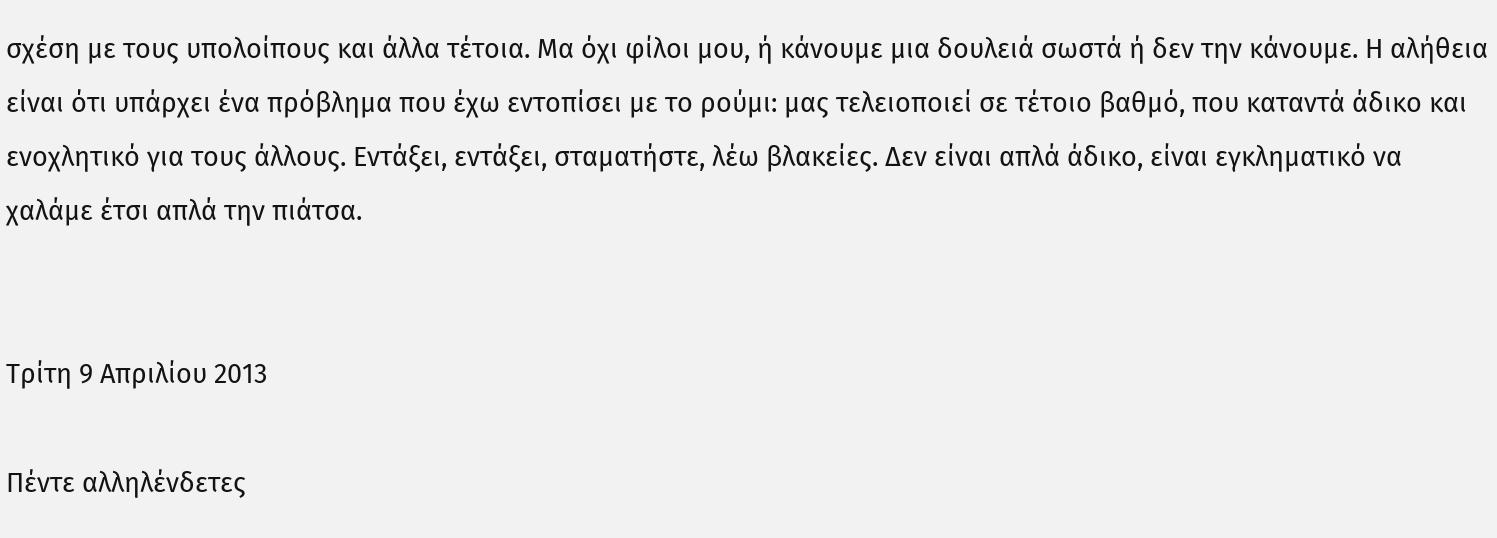σχέση με τους υπολοίπους και άλλα τέτοια. Μα όχι φίλοι μου, ή κάνουμε μια δουλειά σωστά ή δεν την κάνουμε. Η αλήθεια είναι ότι υπάρχει ένα πρόβλημα που έχω εντοπίσει με το ρούμι: μας τελειοποιεί σε τέτοιο βαθμό, που καταντά άδικο και ενοχλητικό για τους άλλους. Εντάξει, εντάξει, σταματήστε, λέω βλακείες. Δεν είναι απλά άδικο, είναι εγκληματικό να χαλάμε έτσι απλά την πιάτσα.


Τρίτη 9 Απριλίου 2013

Πέντε αλληλένδετες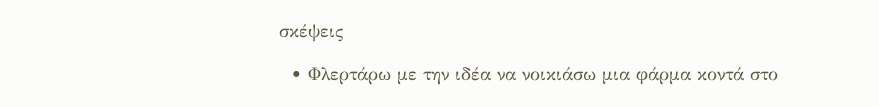σκέψεις

  • Φλερτάρω με την ιδέα να νοικιάσω μια φάρμα κοντά στο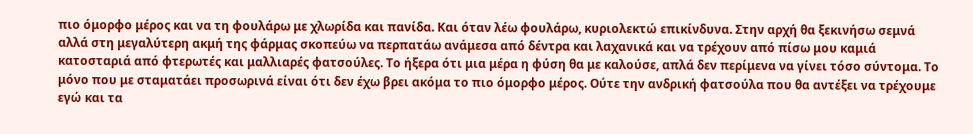πιο όμορφο μέρος και να τη φουλάρω με χλωρίδα και πανίδα. Και όταν λέω φουλάρω, κυριολεκτώ επικίνδυνα. Στην αρχή θα ξεκινήσω σεμνά αλλά στη μεγαλύτερη ακμή της φάρμας σκοπεύω να περπατάω ανάμεσα από δέντρα και λαχανικά και να τρέχουν από πίσω μου καμιά κατοσταριά από φτερωτές και μαλλιαρές φατσούλες. Το ήξερα ότι μια μέρα η φύση θα με καλούσε, απλά δεν περίμενα να γίνει τόσο σύντομα. Το μόνο που με σταματάει προσωρινά είναι ότι δεν έχω βρει ακόμα το πιο όμορφο μέρος. Ούτε την ανδρική φατσούλα που θα αντέξει να τρέχουμε εγώ και τα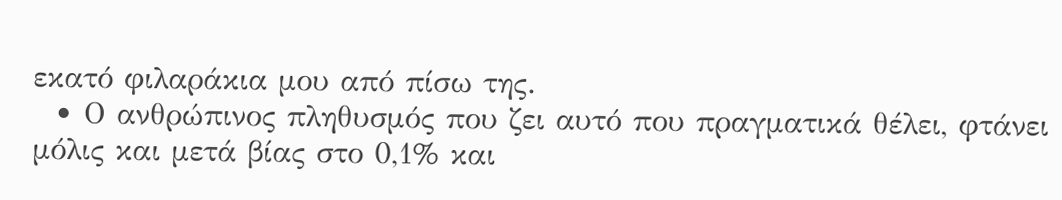εκατό φιλαράκια μου από πίσω της.
  • Ο ανθρώπινος πληθυσμός που ζει αυτό που πραγματικά θέλει, φτάνει μόλις και μετά βίας στο 0,1% και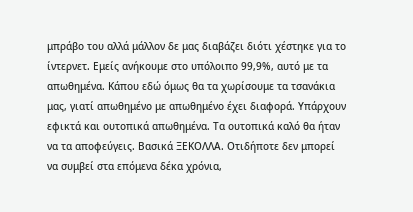μπράβο του αλλά μάλλον δε μας διαβάζει διότι χέστηκε για το ίντερνετ. Εμείς ανήκουμε στο υπόλοιπο 99,9%, αυτό με τα απωθημένα. Κάπου εδώ όμως θα τα χωρίσουμε τα τσανάκια μας, γιατί απωθημένο με απωθημένο έχει διαφορά. Υπάρχουν εφικτά και ουτοπικά απωθημένα. Τα ουτοπικά καλό θα ήταν να τα αποφεύγεις. Βασικά ΞΕΚΟΛΛΑ. Οτιδήποτε δεν μπορεί να συμβεί στα επόμενα δέκα χρόνια,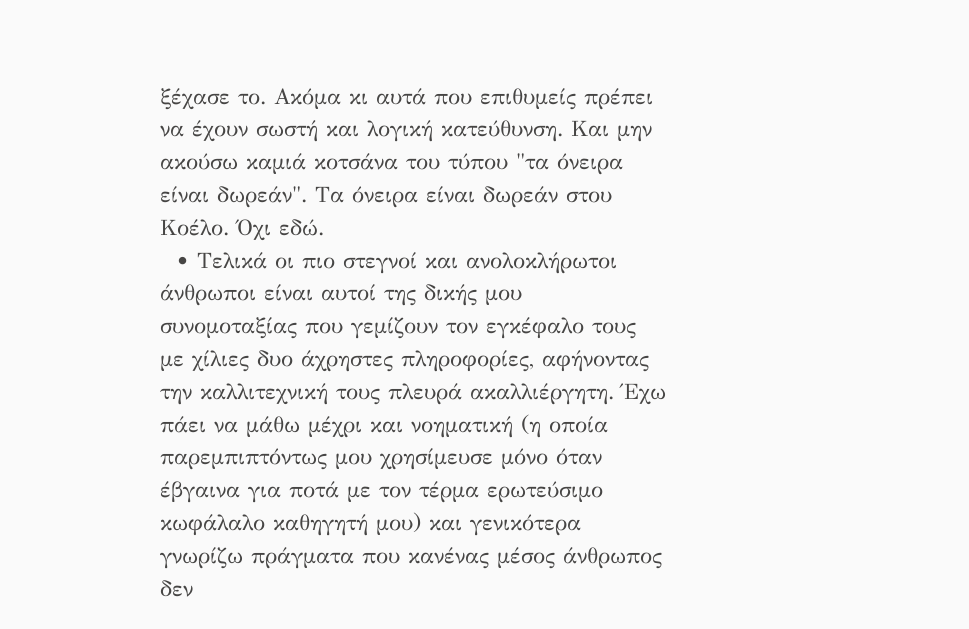ξέχασε το. Ακόμα κι αυτά που επιθυμείς πρέπει να έχουν σωστή και λογική κατεύθυνση. Και μην ακούσω καμιά κοτσάνα του τύπου "τα όνειρα είναι δωρεάν". Τα όνειρα είναι δωρεάν στου Κοέλο. Όχι εδώ.
  • Τελικά οι πιο στεγνοί και ανολοκλήρωτοι άνθρωποι είναι αυτοί της δικής μου συνομοταξίας που γεμίζουν τον εγκέφαλο τους με χίλιες δυο άχρηστες πληροφορίες, αφήνοντας την καλλιτεχνική τους πλευρά ακαλλιέργητη. Έχω πάει να μάθω μέχρι και νοηματική (η οποία παρεμπιπτόντως μου χρησίμευσε μόνο όταν έβγαινα για ποτά με τον τέρμα ερωτεύσιμο κωφάλαλο καθηγητή μου) και γενικότερα γνωρίζω πράγματα που κανένας μέσος άνθρωπος δεν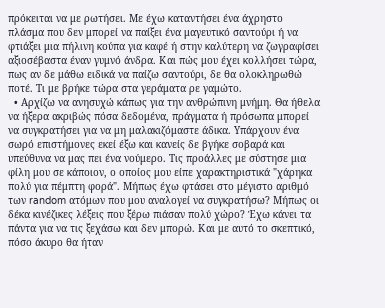πρόκειται να με ρωτήσει. Με έχω καταντήσει ένα άχρηστο πλάσμα που δεν μπορεί να παίξει ένα μαγευτικό σαντούρι ή να φτιάξει μια πήλινη κούπα για καφέ ή στην καλύτερη να ζωγραφίσει αξιοσέβαστα έναν γυμνό άνδρα. Και πώς μου έχει κολλήσει τώρα, πως αν δε μάθω ειδικά να παίζω σαντούρι, δε θα ολοκληρωθώ ποτέ. Τι με βρήκε τώρα στα γεράματα ρε γαμώτο.
  • Αρχίζω να ανησυχώ κάπως για την ανθρώπινη μνήμη. Θα ήθελα να ήξερα ακριβώς πόσα δεδομένα, πράγματα ή πρόσωπα μπορεί να συγκρατήσει για να μη μαλακιζόμαστε άδικα. Υπάρχουν ένα σωρό επιστήμονες εκεί έξω και κανείς δε βγήκε σοβαρά και υπεύθυνα να μας πει ένα νούμερο. Τις προάλλες με σύστησε μια φίλη μου σε κάποιον, ο οποίος μου είπε χαρακτηριστικά "χάρηκα πολύ για πέμπτη φορά". Μήπως έχω φτάσει στο μέγιστο αριθμό των random ατόμων που μου αναλογεί να συγκρατήσω? Μήπως οι δέκα κινέζικες λέξεις που ξέρω πιάσαν πολύ χώρο? Έχω κάνει τα πάντα για να τις ξεχάσω και δεν μπορώ. Και με αυτό το σκεπτικό, πόσο άκυρο θα ήταν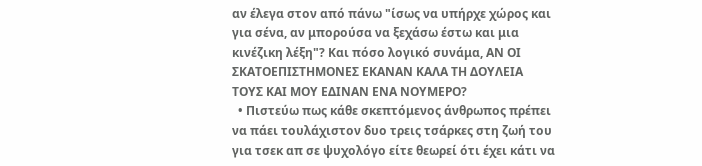αν έλεγα στον από πάνω "ίσως να υπήρχε χώρος και για σένα, αν μπορούσα να ξεχάσω έστω και μια κινέζικη λέξη"? Και πόσο λογικό συνάμα, ΑΝ ΟΙ ΣΚΑΤΟΕΠΙΣΤΗΜΟΝΕΣ ΕΚΑΝΑΝ ΚΑΛΑ ΤΗ ΔΟΥΛΕΙΑ ΤΟΥΣ ΚΑΙ ΜΟΥ ΕΔΙΝΑΝ ΕΝΑ ΝΟΥΜΕΡΟ?
  • Πιστεύω πως κάθε σκεπτόμενος άνθρωπος πρέπει να πάει τουλάχιστον δυο τρεις τσάρκες στη ζωή του για τσεκ απ σε ψυχολόγο είτε θεωρεί ότι έχει κάτι να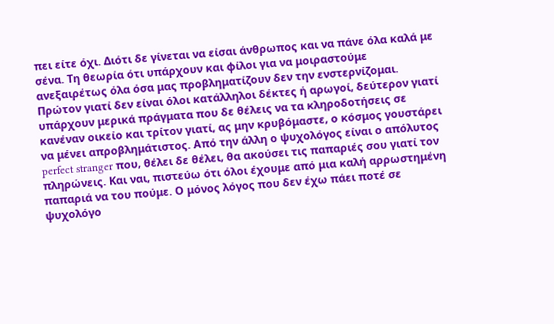πει είτε όχι. Διότι δε γίνεται να είσαι άνθρωπος και να πάνε όλα καλά με σένα. Τη θεωρία ότι υπάρχουν και φίλοι για να μοιραστούμε ανεξαιρέτως όλα όσα μας προβληματίζουν δεν την ενστερνίζομαι. Πρώτον γιατί δεν είναι όλοι κατάλληλοι δέκτες ή αρωγοί, δεύτερον γιατί υπάρχουν μερικά πράγματα που δε θέλεις να τα κληροδοτήσεις σε κανέναν οικείο και τρίτον γιατί, ας μην κρυβόμαστε, ο κόσμος γουστάρει να μένει απροβλημάτιστος. Από την άλλη ο ψυχολόγος είναι ο απόλυτος perfect stranger που, θέλει δε θέλει, θα ακούσει τις παπαριές σου γιατί τον πληρώνεις. Και ναι, πιστεύω ότι όλοι έχουμε από μια καλή αρρωστημένη παπαριά να του πούμε. Ο μόνος λόγος που δεν έχω πάει ποτέ σε ψυχολόγο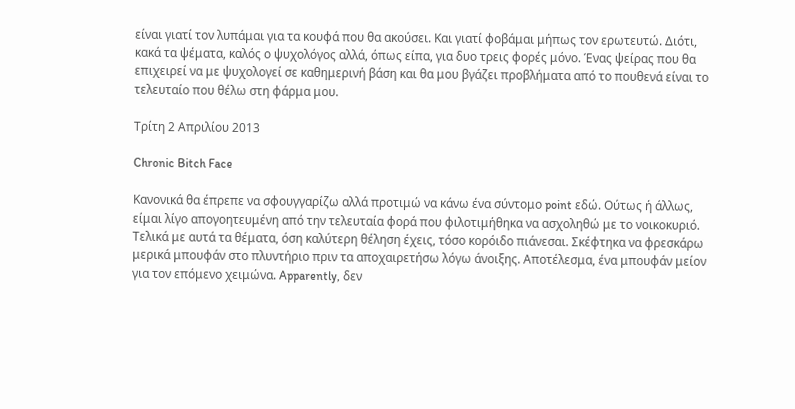είναι γιατί τον λυπάμαι για τα κουφά που θα ακούσει. Και γιατί φοβάμαι μήπως τον ερωτευτώ. Διότι, κακά τα ψέματα, καλός ο ψυχολόγος αλλά, όπως είπα, για δυο τρεις φορές μόνο. Ένας ψείρας που θα επιχειρεί να με ψυχολογεί σε καθημερινή βάση και θα μου βγάζει προβλήματα από το πουθενά είναι το τελευταίο που θέλω στη φάρμα μου.

Τρίτη 2 Απριλίου 2013

Chronic Bitch Face

Kανονικά θα έπρεπε να σφουγγαρίζω αλλά προτιμώ να κάνω ένα σύντομο point εδώ. Ούτως ή άλλως, είμαι λίγο απογοητευμένη από την τελευταία φορά που φιλοτιμήθηκα να ασχοληθώ με το νοικοκυριό. Τελικά με αυτά τα θέματα, όση καλύτερη θέληση έχεις, τόσο κορόιδο πιάνεσαι. Σκέφτηκα να φρεσκάρω μερικά μπουφάν στο πλυντήριο πριν τα αποχαιρετήσω λόγω άνοιξης. Αποτέλεσμα, ένα μπουφάν μείον για τον επόμενο χειμώνα. Apparently, δεν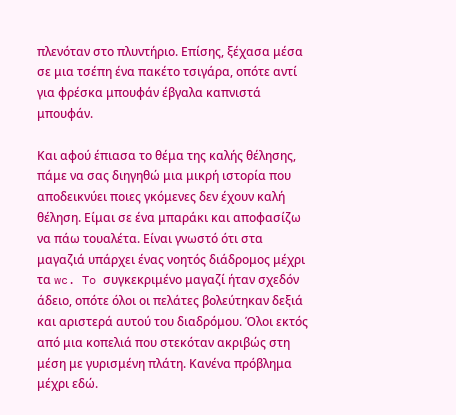πλενόταν στο πλυντήριο. Επίσης, ξέχασα μέσα σε μια τσέπη ένα πακέτο τσιγάρα, οπότε αντί για φρέσκα μπουφάν έβγαλα καπνιστά μπουφάν.

Kαι αφού έπιασα το θέμα της καλής θέλησης, πάμε να σας διηγηθώ μια μικρή ιστορία που αποδεικνύει ποιες γκόμενες δεν έχουν καλή θέληση. Είμαι σε ένα μπαράκι και αποφασίζω να πάω τουαλέτα. Είναι γνωστό ότι στα μαγαζιά υπάρχει ένας νοητός διάδρομος μέχρι τα wc. To συγκεκριμένο μαγαζί ήταν σχεδόν άδειο, οπότε όλοι οι πελάτες βολεύτηκαν δεξιά και αριστερά αυτού του διαδρόμου. Όλοι εκτός από μια κοπελιά που στεκόταν ακριβώς στη μέση με γυρισμένη πλάτη. Κανένα πρόβλημα μέχρι εδώ.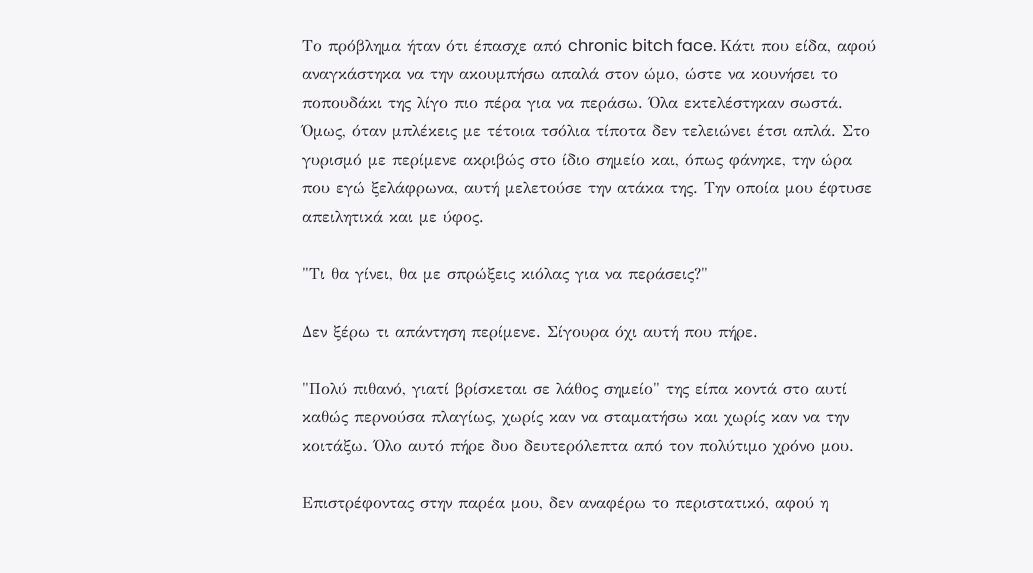Το πρόβλημα ήταν ότι έπασχε από chronic bitch face. Κάτι που είδα, αφού αναγκάστηκα να την ακουμπήσω απαλά στον ώμο, ώστε να κουνήσει το ποπουδάκι της λίγο πιο πέρα για να περάσω. Όλα εκτελέστηκαν σωστά. Όμως, όταν μπλέκεις με τέτοια τσόλια τίποτα δεν τελειώνει έτσι απλά. Στο γυρισμό με περίμενε ακριβώς στο ίδιο σημείο και, όπως φάνηκε, την ώρα που εγώ ξελάφρωνα, αυτή μελετούσε την ατάκα της. Την οποία μου έφτυσε απειλητικά και με ύφος.

"Τι θα γίνει, θα με σπρώξεις κιόλας για να περάσεις?"

Δεν ξέρω τι απάντηση περίμενε. Σίγουρα όχι αυτή που πήρε.

"Πολύ πιθανό, γιατί βρίσκεται σε λάθος σημείο" της είπα κοντά στο αυτί καθώς περνούσα πλαγίως, χωρίς καν να σταματήσω και χωρίς καν να την κοιτάξω. Όλο αυτό πήρε δυο δευτερόλεπτα από τον πολύτιμο χρόνο μου.

Επιστρέφοντας στην παρέα μου, δεν αναφέρω το περιστατικό, αφού η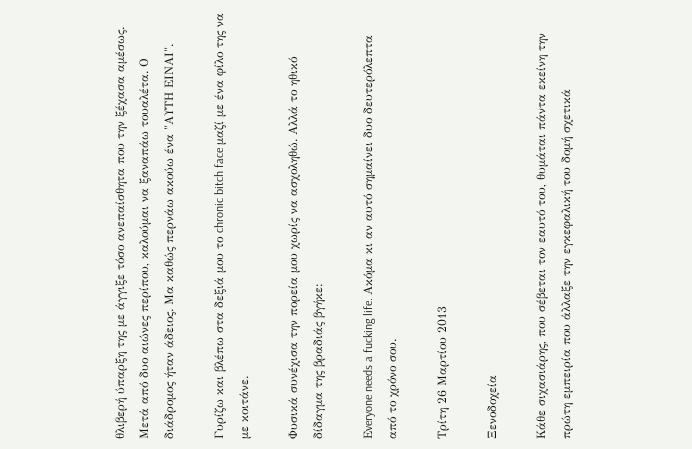θλιβερή ύπαρξη της με άγγιξε τόσο ανεπαίσθητα που την ξέχασα αμέσως. Μετά από δυο αιώνες περίπου, καλούμαι να ξαναπάω τουαλέτα. Ο διάδρομος ήταν άδειος. Μα καθώς περνάω ακούω ένα "ΑΥΤΗ ΕΙΝΑΙ".

Γυρίζω και βλέπω στα δεξιά μου το chronic bitch face μαζί με ένα φίλο της να με κοιτάνε.

Φυσικά συνέχισα την πορεία μου χωρίς να ασχοληθώ. Αλλά το ηθικό δίδαγμα της βραδιάς βγήκε:

Εveryone needs a fucking life. Aκόμα κι αν αυτό σημαίνει δυο δευτερόλεπτα από το χρόνο σου.

Τρίτη 26 Μαρτίου 2013

Ξενοδοχεία

Κάθε σιχασιάρης, που σέβεται τον εαυτό του, θυμάται πάντα εκείνη την πρώτη εμπειρία που άλλαξε την εγκεφαλική του δομή σχετικά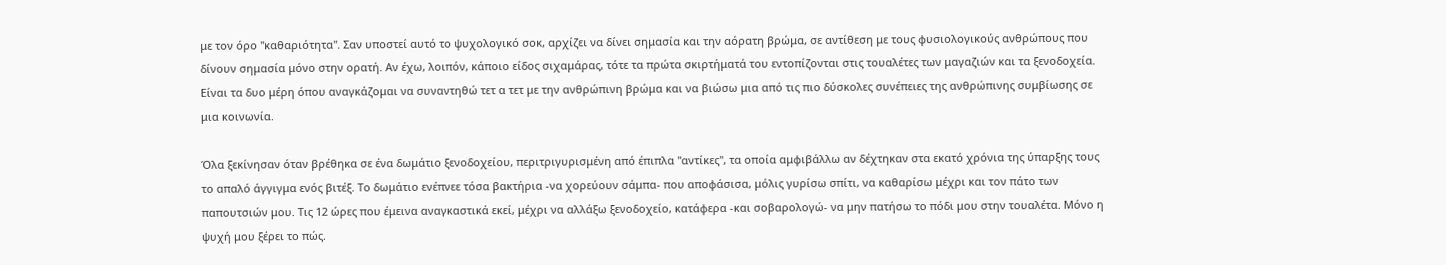με τον όρο "καθαριότητα". Σαν υποστεί αυτό το ψυχολογικό σοκ, αρχίζει να δίνει σημασία και την αόρατη βρώμα, σε αντίθεση με τους φυσιολογικούς ανθρώπους που δίνουν σημασία μόνο στην ορατή. Αν έχω, λοιπόν, κάποιο είδος σιχαμάρας, τότε τα πρώτα σκιρτήματά του εντοπίζονται στις τουαλέτες των μαγαζιών και τα ξενοδοχεία. Είναι τα δυο μέρη όπου αναγκάζομαι να συναντηθώ τετ α τετ με την ανθρώπινη βρώμα και να βιώσω μια από τις πιο δύσκολες συνέπειες της ανθρώπινης συμβίωσης σε μια κοινωνία.

Όλα ξεκίνησαν όταν βρέθηκα σε ένα δωμάτιο ξενοδοχείου, περιτριγυρισμένη από έπιπλα "αντίκες", τα οποία αμφιβάλλω αν δέχτηκαν στα εκατό χρόνια της ύπαρξης τους το απαλό άγγιγμα ενός βιτέξ. Το δωμάτιο ενέπνεε τόσα βακτήρια -να χορεύουν σάμπα- που αποφάσισα, μόλις γυρίσω σπίτι, να καθαρίσω μέχρι και τον πάτο των παπουτσιών μου. Τις 12 ώρες που έμεινα αναγκαστικά εκεί, μέχρι να αλλάξω ξενοδοχείο, κατάφερα -και σοβαρολογώ- να μην πατήσω το πόδι μου στην τουαλέτα. Μόνο η ψυχή μου ξέρει το πώς.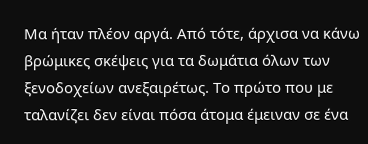Μα ήταν πλέον αργά. Από τότε, άρχισα να κάνω βρώμικες σκέψεις για τα δωμάτια όλων των ξενοδοχείων ανεξαιρέτως. Το πρώτο που με ταλανίζει δεν είναι πόσα άτομα έμειναν σε ένα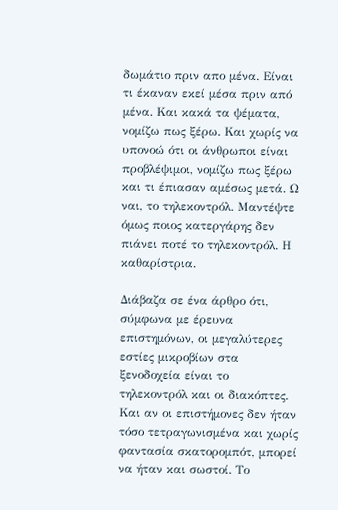δωμάτιο πριν απο μένα. Είναι τι έκαναν εκεί μέσα πριν από μένα. Και κακά τα ψέματα, νομίζω πως ξέρω. Και χωρίς να υπονοώ ότι οι άνθρωποι είναι προβλέψιμοι, νομίζω πως ξέρω και τι έπιασαν αμέσως μετά. Ω ναι, το τηλεκοντρόλ. Μαντέψτε όμως ποιος κατεργάρης δεν πιάνει ποτέ το τηλεκοντρόλ. Η καθαρίστρια.

Διάβαζα σε ένα άρθρο ότι, σύμφωνα με έρευνα επιστημόνων, οι μεγαλύτερες εστίες μικροβίων στα ξενοδοχεία είναι το τηλεκοντρόλ και οι διακόπτες. Και αν οι επιστήμονες δεν ήταν τόσο τετραγωνισμένα και χωρίς φαντασία σκατορομπότ, μπορεί να ήταν και σωστοί. Το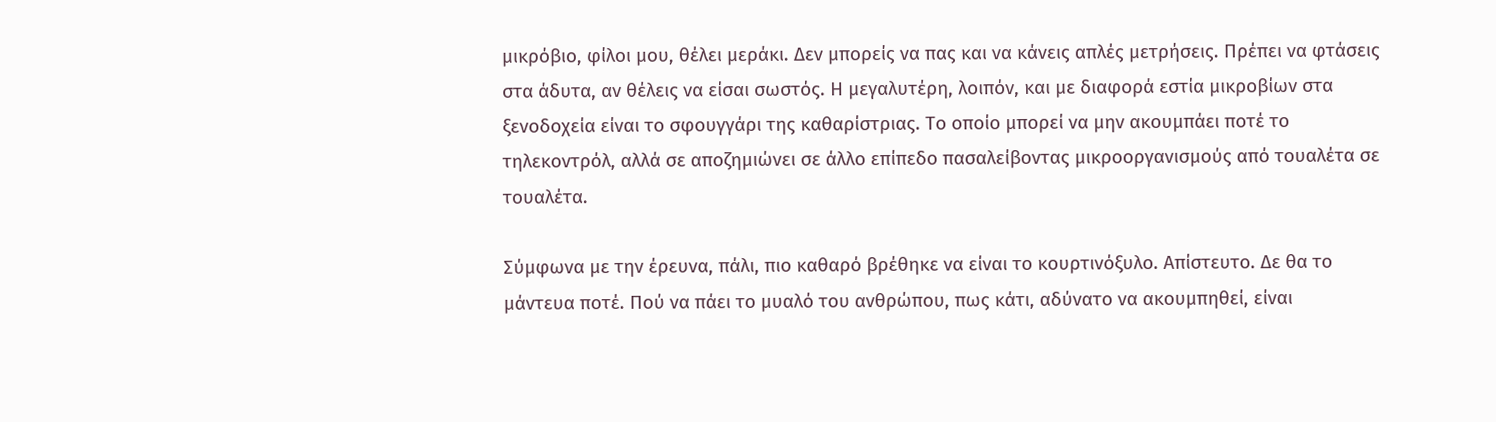μικρόβιο, φίλοι μου, θέλει μεράκι. Δεν μπορείς να πας και να κάνεις απλές μετρήσεις. Πρέπει να φτάσεις στα άδυτα, αν θέλεις να είσαι σωστός. Η μεγαλυτέρη, λοιπόν, και με διαφορά εστία μικροβίων στα ξενοδοχεία είναι το σφουγγάρι της καθαρίστριας. Το οποίο μπορεί να μην ακουμπάει ποτέ το τηλεκοντρόλ, αλλά σε αποζημιώνει σε άλλο επίπεδο πασαλείβοντας μικροοργανισμούς από τουαλέτα σε τουαλέτα.

Σύμφωνα με την έρευνα, πάλι, πιο καθαρό βρέθηκε να είναι το κουρτινόξυλο. Απίστευτο. Δε θα το μάντευα ποτέ. Πού να πάει το μυαλό του ανθρώπου, πως κάτι, αδύνατο να ακουμπηθεί, είναι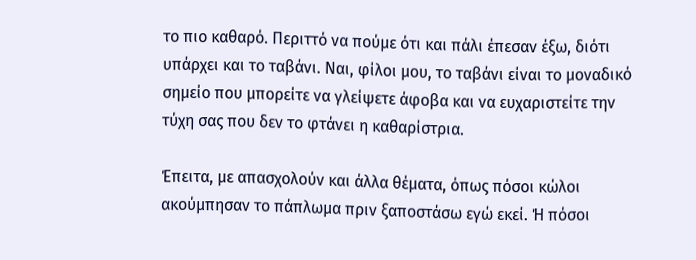το πιο καθαρό. Περιττό να πούμε ότι και πάλι έπεσαν έξω, διότι υπάρχει και το ταβάνι. Ναι, φίλοι μου, το ταβάνι είναι το μοναδικό σημείο που μπορείτε να γλείψετε άφοβα και να ευχαριστείτε την τύχη σας που δεν το φτάνει η καθαρίστρια.

Έπειτα, με απασχολούν και άλλα θέματα, όπως πόσοι κώλοι ακούμπησαν το πάπλωμα πριν ξαποστάσω εγώ εκεί. Ή πόσοι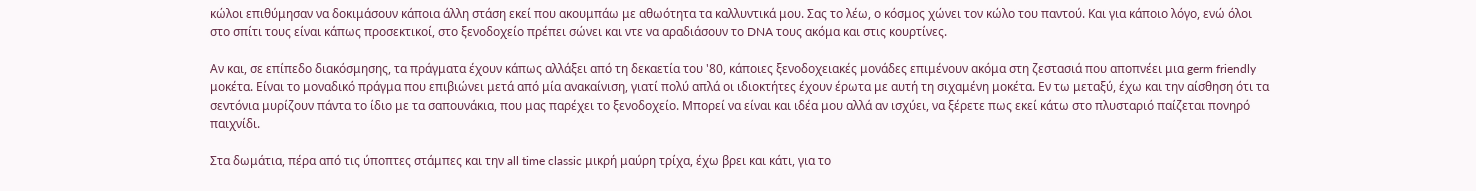κώλοι επιθύμησαν να δοκιμάσουν κάποια άλλη στάση εκεί που ακουμπάω με αθωότητα τα καλλυντικά μου. Σας το λέω, ο κόσμος χώνει τον κώλο του παντού. Και για κάποιο λόγο, ενώ όλοι στο σπίτι τους είναι κάπως προσεκτικοί, στο ξενοδοχείο πρέπει σώνει και ντε να αραδιάσουν το DNA τους ακόμα και στις κουρτίνες.

Αν και, σε επίπεδο διακόσμησης, τα πράγματα έχουν κάπως αλλάξει από τη δεκαετία του '80, κάποιες ξενοδοχειακές μονάδες επιμένουν ακόμα στη ζεστασιά που αποπνέει μια germ friendly μοκέτα. Είναι το μοναδικό πράγμα που επιβιώνει μετά από μία ανακαίνιση, γιατί πολύ απλά οι ιδιοκτήτες έχουν έρωτα με αυτή τη σιχαμένη μοκέτα. Εν τω μεταξύ, έχω και την αίσθηση ότι τα σεντόνια μυρίζουν πάντα το ίδιο με τα σαπουνάκια, που μας παρέχει το ξενοδοχείο. Μπορεί να είναι και ιδέα μου αλλά αν ισχύει, να ξέρετε πως εκεί κάτω στο πλυσταριό παίζεται πονηρό παιχνίδι.

Στα δωμάτια, πέρα από τις ύποπτες στάμπες και την all time classic μικρή μαύρη τρίχα, έχω βρει και κάτι, για το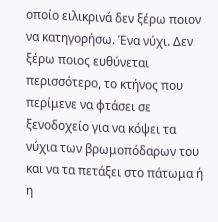οποίο ειλικρινά δεν ξέρω ποιον να κατηγορήσω. Ένα νύχι. Δεν ξέρω ποιος ευθύνεται περισσότερο, το κτήνος που περίμενε να φτάσει σε ξενοδοχείο για να κόψει τα νύχια των βρωμοπόδαρων του και να τα πετάξει στο πάτωμα ή η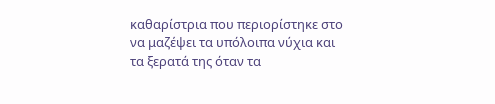καθαρίστρια που περιορίστηκε στο να μαζέψει τα υπόλοιπα νύχια και τα ξερατά της όταν τα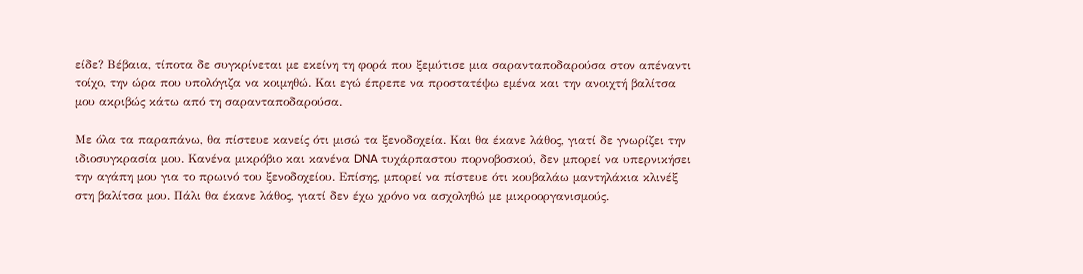είδε? Βέβαια, τίποτα δε συγκρίνεται με εκείνη τη φορά που ξεμύτισε μια σαρανταποδαρούσα στον απέναντι τοίχο, την ώρα που υπολόγιζα να κοιμηθώ. Και εγώ έπρεπε να προστατέψω εμένα και την ανοιχτή βαλίτσα μου ακριβώς κάτω από τη σαρανταποδαρούσα.

Με όλα τα παραπάνω, θα πίστευε κανείς ότι μισώ τα ξενοδοχεία. Και θα έκανε λάθος, γιατί δε γνωρίζει την ιδιοσυγκρασία μου. Κανένα μικρόβιο και κανένα DNA τυχάρπαστου πορνοβοσκού, δεν μπορεί να υπερνικήσει την αγάπη μου για το πρωινό του ξενοδοχείου. Επίσης, μπορεί να πίστευε ότι κουβαλάω μαντηλάκια κλινέξ στη βαλίτσα μου. Πάλι θα έκανε λάθος, γιατί δεν έχω χρόνο να ασχοληθώ με μικροοργανισμούς.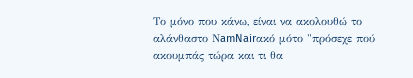Το μόνο που κάνω, είναι να ακολουθώ το αλάνθαστο ΝamNairακό μότο "πρόσεχε πού ακουμπάς τώρα και τι θα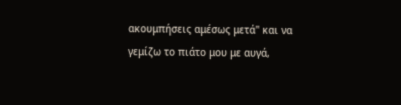ακουμπήσεις αμέσως μετά" και να γεμίζω το πιάτο μου με αυγά,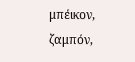μπέικον, ζαμπόν,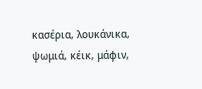κασέρια, λουκάνικα, ψωμιά, κέικ, μάφιν,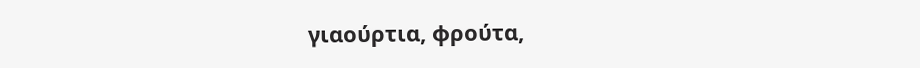γιαούρτια, φρούτα,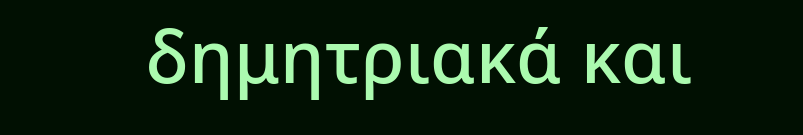δημητριακά και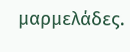μαρμελάδες.